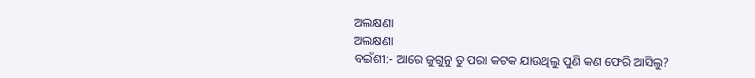ଅଲକ୍ଷଣା
ଅଲକ୍ଷଣା
ବଇଁଶୀ:- ଆରେ ଜୁଗୁନୁ ତୁ ପରା କଟକ ଯାଉଥିଲୁ ପୁଣି କଣ ଫେରି ଆସିଲୁ?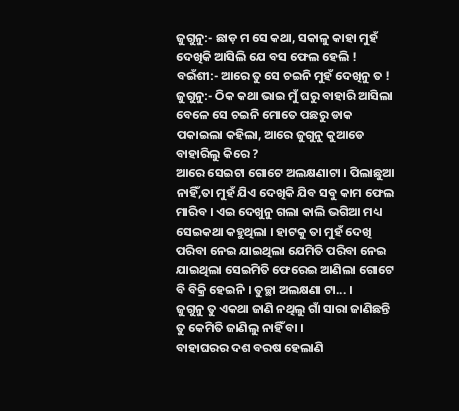ଜୁଗୁନୁ:- ଛାଡ଼ ମ ସେ କଥା, ସକାଳୁ କାହା ମୁହଁ ଦେଖିକି ଆସିଲି ଯେ ବସ ଫେଲ ହେଲି !
ବଇଁଶୀ:- ଆରେ ତୁ ସେ ଚଇନି ମୁହଁ ଦେଖିନୁ ତ !
ଜୁଗୁନୁ:- ଠିକ କଥା ଭାଇ ମୁଁ ଘରୁ ବାହାରି ଆସିଲା ବେଳେ ସେ ଚଇନି ମୋତେ ପଛରୁ ଡାକ ପକାଇଲା କହିଲା, ଆରେ ଜୁଗୁନୁ କୁଆଡେ ବାହାରିଲୁ କିରେ ?
ଆରେ ସେଇଟା ଗୋଟେ ଅଲକ୍ଷଣାଟା । ପିଲାଛୁଆ ନାହିଁ,ତା ମୁହଁ ଯିଏ ଦେଖିକି ଯିବ ସବୁ କାମ ଫେଲ ମାରିବ । ଏଇ ଦେଖୁନୁ ଗଲା କାଲି ଭଗିଆ ମଧ୍ୟ ସେଇକଥା କହୁଥିଲା । ହାଟକୁ ତା ମୁହଁ ଦେଖି ପରିବା ନେଇ ଯାଇଥିଲା ଯେମିତି ପରିବା ନେଇ ଯାଇଥିଲା ସେଇମିତି ଫେରେଇ ଆଣିଲା ଗୋଟେ ବି ବିକ୍ରି ହେଇନି । ତୁଚ୍ଛା ଅଲକ୍ଷଣା ଟା... ।
ଜୁଗୁନୁ ତୁ ଏକଥା ଜାଣି ନଥିଲୁ ଗାଁ ସାରା ଜାଣିଛନ୍ତି ତୁ କେମିତି ଜାଣିଲୁ ନାହିଁ ବା ।
ବାହାଘରର ଦଶ ବରଷ ହେଲାଣି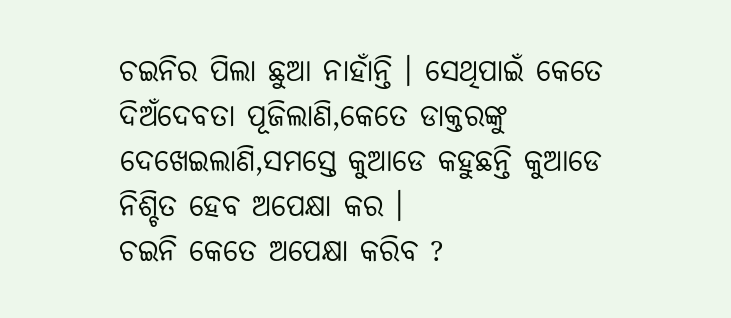ଚଇନିର ପିଲା ଛୁଆ ନାହାଁନ୍ତି । ସେଥିପାଇଁ କେତେ ଦିଅଁଦେବତା ପୂଜିଲାଣି,କେତେ ଡାକ୍ତରଙ୍କୁ ଦେଖେଇଲାଣି,ସମସ୍ତେ କୁଆଡେ କହୁଛନ୍ତି କୁଆଡେ ନିଶ୍ଚିତ ହେବ ଅପେକ୍ଷା କର ।
ଚଇନି କେତେ ଅପେକ୍ଷା କରିବ ?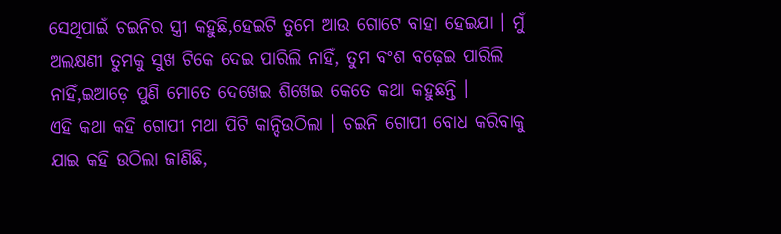ସେଥିପାଇଁ ଚଇନିର ସ୍ତ୍ରୀ କହୁଛି,ହେଇଟି ତୁମେ ଆଉ ଗୋଟେ ବାହା ହେଇଯା । ମୁଁ ଅଲକ୍ଷଣୀ ତୁମକୁ ସୁଖ ଟିକେ ଦେଇ ପାରିଲି ନାହିଁ, ତୁମ ବଂଶ ବଢ଼େଇ ପାରିଲି ନାହିଁ,ଇଆଡ଼େ ପୁଣି ମୋତେ ଦେଖେଇ ଶିଖେଇ କେତେ କଥା କହୁଛନ୍ତି ।
ଏହି କଥା କହି ଗୋପୀ ମଥା ପିଟି କାନ୍ଦିଉଠିଲା । ଚଇନି ଗୋପୀ ବୋଧ କରିବାକୁ ଯାଇ କହି ଉଠିଲା ଜାଣିଛି,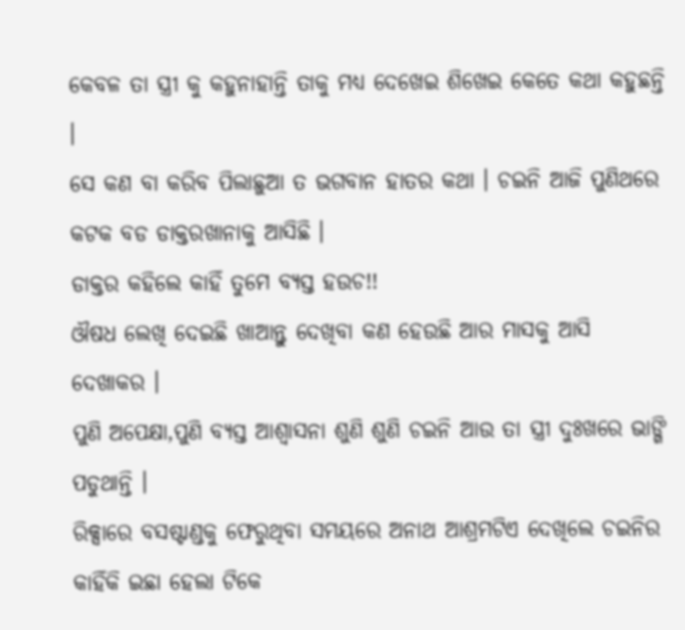କେବଳ ତା ସ୍ତ୍ରୀ କୁ କହୁନାହାନ୍ତି ତାକୁ ମଧ୍ୟ ଦେଖେଇ ଶିଖେଇ କେତେ କଥା କହୁଛନ୍ତି ।
ସେ କଣ ବା କରିବ ପିଲାଛୁଆ ତ ଭଗବାନ ହାତର କଥା । ଚଇନି ଆଜି ପୁଣିଥରେ କଟକ ବଡ ଡାକ୍ତରଖାନାକୁ ଆସିଛି ।
ଡାକ୍ତର କହିଲେ କାହିଁ ତୁମେ ବ୍ୟସ୍ତ ହଉଚ!!
ଔଷଧ ଲେଖି ଦେଇଛି ଖାଆନ୍ତୁ ଦେଖିବା କଣ ହେଉଛି ଆର ମାସକୁ ଆସି ଦେଖାକର ।
ପୁଣି ଅପେକ୍ଷା,ପୁଣି ବ୍ୟସ୍ତ ଆଶ୍ୱାସନା ଶୁଣି ଶୁଣି ଚଇନି ଆଉ ତା ସ୍ତ୍ରୀ ଦୁଃଖରେ ଭାଙ୍ଗି ପଡୁଥାନ୍ତି ।
ରିକ୍ସାରେ ବସଷ୍ଟାଣ୍ଡକୁ ଫେରୁଥିବା ସମୟରେ ଅନାଥ ଆଶ୍ରମଟିଏ ଦେଖିଲେ ଚଇନିର କାହିଁକି ଇଛା ହେଲା ଟିକେ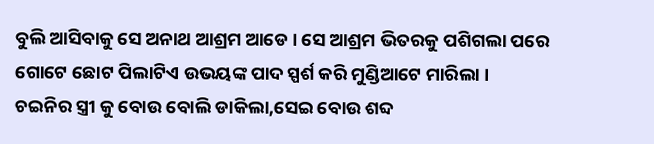ବୁଲି ଆସିବାକୁ ସେ ଅନାଥ ଆଶ୍ରମ ଆଡେ । ସେ ଆଶ୍ରମ ଭିତରକୁ ପଶିଗଲା ପରେ ଗୋଟେ ଛୋଟ ପିଲାଟିଏ ଉଭୟଙ୍କ ପାଦ ସ୍ପର୍ଶ କରି ମୁଣ୍ଡିଆଟେ ମାରିଲା ।
ଚଇନିର ସ୍ତ୍ରୀ କୁ ବୋଉ ବୋଲି ଡାକିଲା,ସେଇ ବୋଉ ଶବ୍ଦ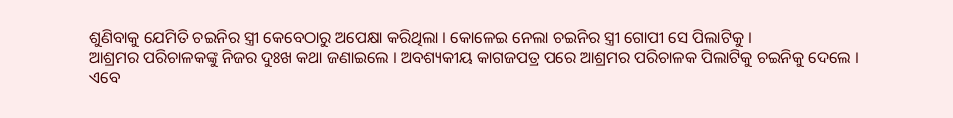ଶୁଣିବାକୁ ଯେମିତି ଚଇନିର ସ୍ତ୍ରୀ କେବେଠାରୁ ଅପେକ୍ଷା କରିଥିଲା । କୋଳେଇ ନେଲା ଚଇନିର ସ୍ତ୍ରୀ ଗୋପୀ ସେ ପିଲାଟିକୁ ।
ଆଶ୍ରମର ପରିଚାଳକଙ୍କୁ ନିଜର ଦୁଃଖ କଥା ଜଣାଇଲେ । ଅବଶ୍ୟକୀୟ କାଗଜପତ୍ର ପରେ ଆଶ୍ରମର ପରିଚାଳକ ପିଲାଟିକୁ ଚଇନିକୁ ଦେଲେ ।
ଏବେ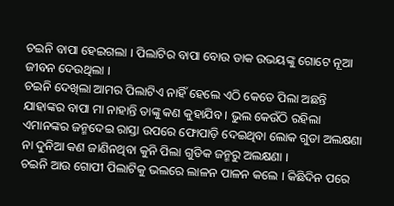ଚଇନି ବାପା ହେଇଗଲା । ପିଲାଟିର ବାପା ବୋଉ ଡାକ ଉଭୟଙ୍କୁ ଗୋଟେ ନୂଆ ଜୀବନ ଦେଉଥିଲା ।
ଚଇନି ଦେଖିଲା ଆମର ପିଲାଟିଏ ନାହିଁ ହେଲେ ଏଠି କେତେ ପିଲା ଅଛନ୍ତି ଯାହାଙ୍କର ବାପା ମା ନାହାନ୍ତି ତାଙ୍କୁ କଣ କୁହାଯିବ । ଭୁଲ କେଉଁଠି ରହିଲା ଏମାନଙ୍କର ଜନ୍ମଦେଇ ରାସ୍ତା ଉପରେ ଫୋପାଡ଼ି ଦେଇଥିବା ଲୋକ ଗୁଡା ଅଲକ୍ଷଣା ନା ଦୁନିଆ କଣ ଜାଣିନଥିବା କୁନି ପିଲା ଗୁଡିକ ଜନ୍ମରୁ ଅଲକ୍ଷଣା ।
ଚଇନି ଆଉ ଗୋପୀ ପିଲାଟିକୁ ଭଲରେ ଲାଳନ ପାଳନ କଲେ । କିଛିଦିନ ପରେ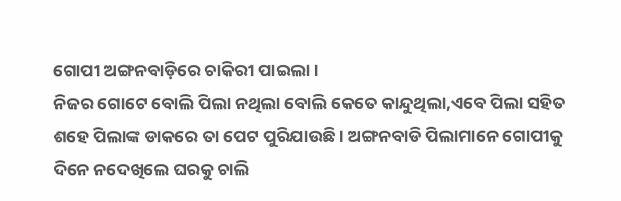ଗୋପୀ ଅଙ୍ଗନବାଡ଼ିରେ ଚାକିରୀ ପାଇଲା ।
ନିଜର ଗୋଟେ ବୋଲି ପିଲା ନଥିଲା ବୋଲି କେତେ କାନ୍ଦୁଥିଲା,ଏବେ ପିଲା ସହିତ ଶହେ ପିଲାଙ୍କ ଡାକରେ ତା ପେଟ ପୁରିଯାଉଛି । ଅଙ୍ଗନବାଡି ପିଲାମାନେ ଗୋପୀକୁ ଦିନେ ନଦେଖିଲେ ଘରକୁ ଚାଲି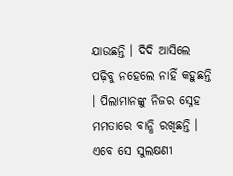ଯାଉଛନ୍ତି । ଦିଦି ଆସିଲେ ପଢ଼ିବୁ ନହେଲେ ନାହିଁ କହୁଛନ୍ତି । ପିଲାମାନଙ୍କୁ ନିଜର ସ୍ନେହ ମମତାରେ ବାନ୍ଧି ରଖିଛନ୍ତି । ଏବେ ସେ ସୁଲକ୍ଷଣୀ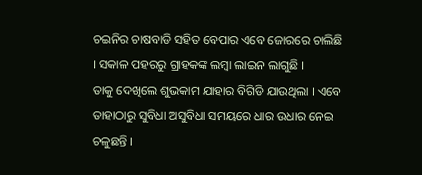ଚଇନିର ଚାଷବାଡି ସହିତ ବେପାର ଏବେ ଜୋରରେ ଚାଲିଛି । ସକାଳ ପହରରୁ ଗ୍ରାହକଙ୍କ ଲମ୍ବା ଲାଇନ ଲାଗୁଛି ।
ତାକୁ ଦେଖିଲେ ଶୁଭକାମ ଯାହାର ବିଗିଡି ଯାଉଥିଲା । ଏବେ ତାହାଠାରୁ ସୁବିଧା ଅସୁବିଧା ସମୟରେ ଧାର ଉଧାର ନେଇ ଚଳୁଛନ୍ତି ।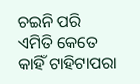ଚଇନି ପରି ଏମିତି କେତେ କାହିଁ ଟାହିଟାପରା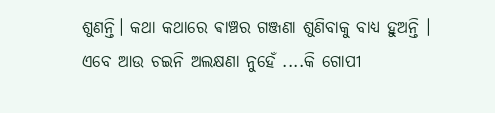ଶୁଣନ୍ତି। କଥା କଥାରେ ଵାଞ୍ଚର ଗଞ୍ଜଣା ଶୁଣିବାକୁ ବାଧ୍ୟ ହୁଅନ୍ତି ।
ଏବେ ଆଉ ଚଇନି ଅଲକ୍ଷଣା ନୁହେଁ ....କି ଗୋପୀ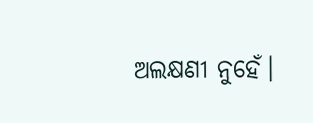ଅଲକ୍ଷଣୀ ନୁହେଁ।